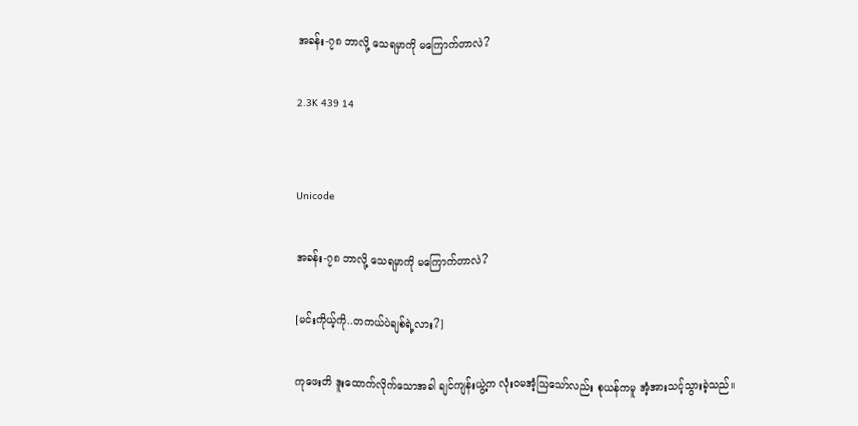အခန်း-၇၈ ဘာလို့ သေရမှာကို မကြောက်တာလဲ?

2.3K 439 14


Unicode

အခန်း-၇၈ ဘာလို့ သေရမှာကို မကြောက်တာလဲ?

[မင်းကိုယ့်ကို..တကယ်ပဲချစ်ရဲ့လား?]

ကုဖေးတိ ဒူးထောက်လိုက်သောအခါ ချင်ကျန်းယွဲ့က လုံးဝမအံ့သြသော်လည်း စုယန်ကမူ အံ့အားသင့်သွားခဲ့သည်။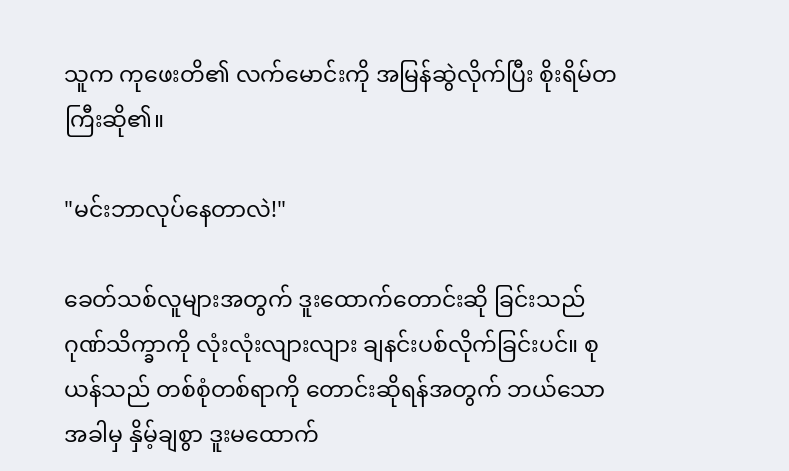သူက ကုဖေးတိ၏ လက်မောင်းကို အမြန်ဆွဲလိုက်ပြီး စိုးရိမ်တကြီးဆို၏။

"မင်းဘာလုပ်နေတာလဲ!"

ခေတ်သစ်လူများအတွက် ဒူးထောက်တောင်းဆို ခြင်းသည် ဂုဏ်သိက္ခာကို လုံးလုံးလျားလျား ချနင်းပစ်လိုက်ခြင်းပင်။ စုယန်သည် တစ်စုံတစ်ရာကို တောင်းဆိုရန်အတွက် ဘယ်သောအခါမှ နှိမ့်ချစွာ ဒူးမထောက်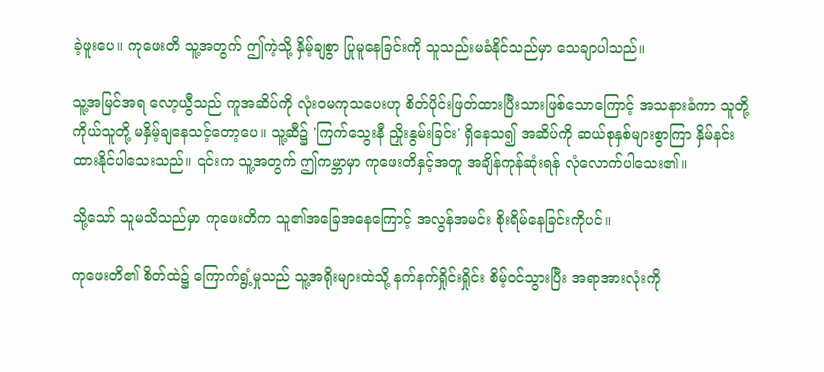ခဲ့ဖူးပေ။ ကုဖေးတိ သူ့အတွက် ဤကဲ့သို့ နှိမ့်ချစွာ ပြုမူနေခြင်းကို သူသည်းမခံနိုင်သည်မှာ သေချာပါသည်။

သူ့အမြင်အရ လော့ယွီသည် ကူအဆိပ်ကို လုံးဝမကုသပေးဟု စိတ်ပိုင်းဖြတ်ထားပြီးသားဖြစ်သောကြောင့် အသနားခံကာ သူတို့ကိုယ်သူတို့ မနှိမ့်ချနေသင့်တော့ပေ။ သူ့ဆီ၌ 'ကြက်သွေးနီ ညှိုးနွမ်းခြင်း' ရှိနေသ‌၍ အဆိပ်ကို ဆယ်စုနှစ်များစွာကြာ နှိမ်နင်းထားနိုင်ပါသေးသည်။ ၎င်းက သူ့အတွက် ဤကမ္ဘာမှာ ကုဖေးတိနှင့်အတူ အချိန်ကုန်ဆုံးရန် လုံလောက်ပါသေး၏။

သို့သော် သူမသိသည်မှာ ကုဖေးတိက သူ၏အခြေအနေကြောင့် အလွန်အမင်း စိုးရိမ်နေခြင်းကိုပင်။

ကုဖေးတိ၏ စိတ်ထဲ၌ ကြောက်ရွံ့မှုသည် သူ့အရိုးများထဲသို့ နက်နက်ရှိုင်းရှိုင်း စိမ့်ဝင်သွားပြီး အရာအားလုံးကို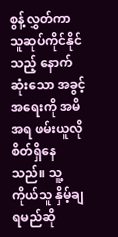စွန့်လွှတ်ကာ သူဆုပ်ကိုင်နိုင်သည့် နောက်ဆုံးသော အခွင့်အရေးကို အမိအရ ဖမ်းယူလိုစိတ်ရှိနေသည်။ သူ့ကိုယ်သူ နှိမ့်ချရမည်ဆို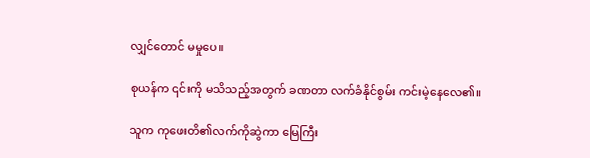လျှင်တောင် မမှုပေ။

စုယန်က ၎င်းကို မသိသည့်အတွက် ခဏတာ လက်ခံနိုင်စွမ်း ကင်းမဲ့နေလေ၏။

သူက ကုဖေးတိ၏လက်ကိုဆွဲကာ မြေကြီး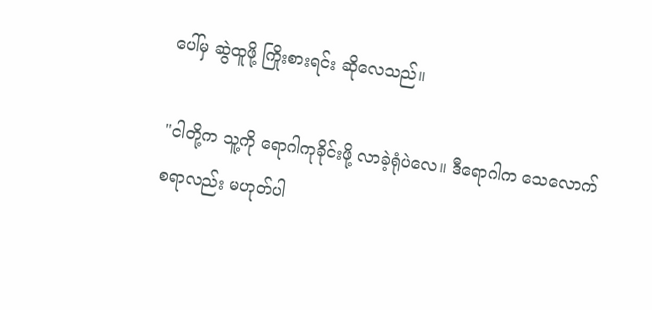ပေါ်မှ ဆွဲထူဖို့ ကြိုးစားရင်း ဆိုလေသည်။

"ငါတို့က သူ့ကို ရောဂါကုခိုင်းဖို့ လာခဲ့ရုံပဲလေ။ ဒီရောဂါက သေလောက်စရာလည်း မဟုတ်ပါ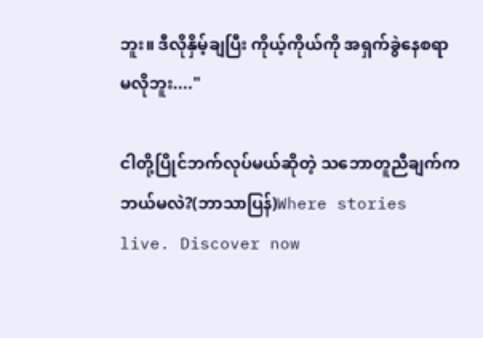ဘူး။ ဒီလိုနှိမ့်ချပြီး ကိုယ့်ကိုယ်ကို အရှက်ခွဲနေစရာ မလိုဘူး...."

ငါတို့ပြိုင်ဘက်လုပ်မယ်ဆိုတဲ့ သဘောတူညီချက်က ဘယ်မလဲ?(ဘာသာပြန်)Where stories live. Discover now